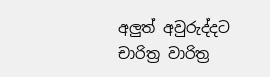අලුත් අවුරුද්දට චාරිත්‍ර වාරිත්‍ර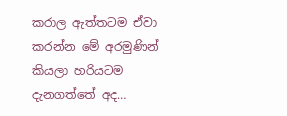කරාල ඇත්තටම ඒවා කරන්න මේ අරමුණින් කියලා හරියටම දැනගත්තේ අද…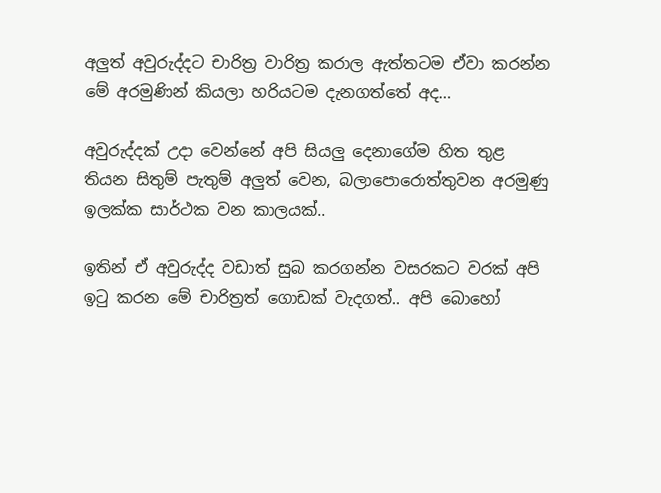අලුත් අවුරුද්දට චාරිත්‍ර වාරිත්‍ර කරාල ඇත්තටම ඒවා කරන්න මේ අරමුණින් කියලා හරියටම දැනගත්තේ අද…

අවුරුද්දක් උදා වෙන්නේ අපි සියලු දෙනාගේම හිත තුළ තියන සිතුම් පැතුම් අලුත් වෙන, බලාපොරොත්තුවන අරමුණු ඉලක්ක සාර්ථක වන කාලයක්..

ඉතින් ඒ අවුරුද්ද වඩාත් සුබ කරගන්න වසරකට වරක් අපි ඉටු කරන මේ චාරිත්‍රත් ගොඩක් වැදගත්.. අපි බොහෝ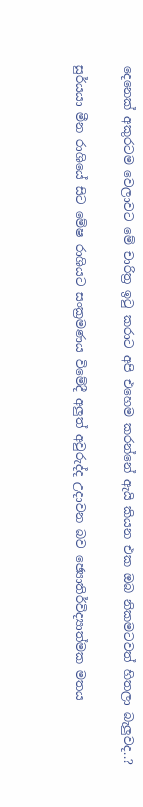දෙනෙක් අකුරටම වෙලාවට මේ චාරිත්‍ර ඉටු කරාට අපි එහෙම කරන්නේ ඇයි කියන එක ඔබ නිකමටවත් හිතලා බැලුවද..?

සුර්යයා මීන රාශියේ සිට මේෂ රාශියට සංක්‍රමණය විමේදී අලුත් අවුරුද්ද උදාවන බව ඡ්‍යොතිර්විද්‍යාත්මක මතය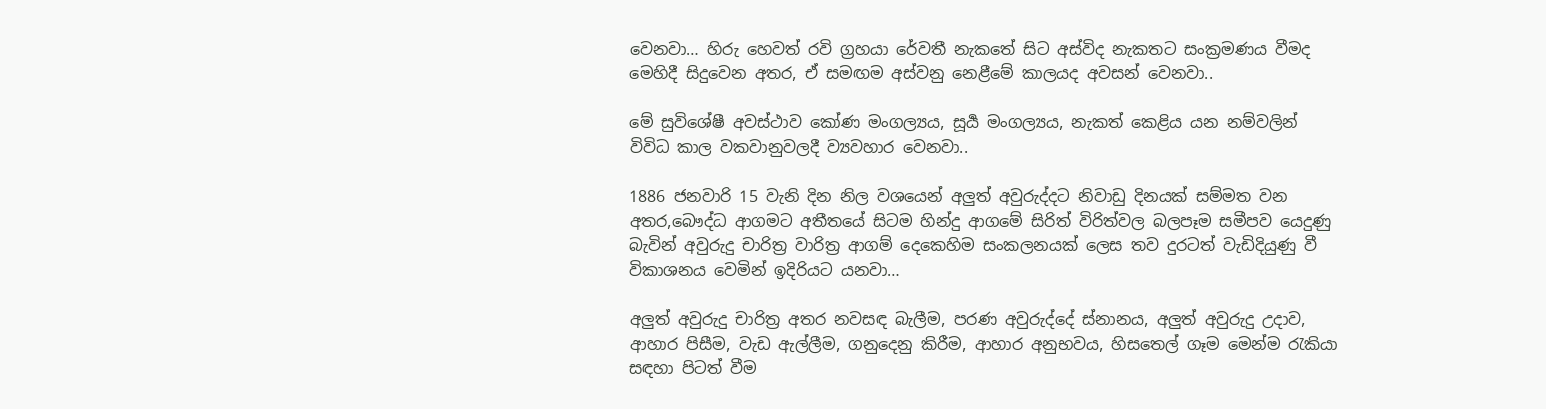වෙනවා… හිරු හෙවත් රවි ග්‍රහයා රේවතී නැකතේ සිට අස්විද නැකතට සංක්‍රමණය වීමද මෙහිදී සිදුවෙන අතර, ඒ සමඟම අස්වනු නෙළීමේ කාලයද අවසන් වෙනවා..

මේ සුවිශේෂී අවස්ථාව කෝණ මංගල්‍යය, සූර්‍ය මංගල්‍යය, නැකත් කෙළිය යන නම්වලින් විවිධ කාල වකවානුවලදී ව්‍යවහාර වෙනවා..

1886 ජනවාරි 15 වැනි දින නිල වශයෙන් අලුත් අවුරුද්දට නිවාඩු දිනයක් සම්මත වන අතර,බෞද්ධ ආගමට අතීතයේ සිටම හින්දු ආගමේ සිරිත් විරිත්වල බලපෑම සමීපව යෙදුණු බැවින් අවුරුදු චාරිත්‍ර වාරිත්‍ර ආගම් දෙකෙහිම සංකලනයක් ලෙස තව දුරටත් වැඩිදියුණු වී විකාශනය වෙමින් ඉදිරියට යනවා…

අලුත් අවුරුදු චාරිත්‍ර අතර නවසඳ බැලීම, පරණ අවුරුද්දේ ස්නානය, අලුත් අවුරුදු උදාව, ආහාර පිසීම, වැඩ ඇල්ලීම, ගනුදෙනු කිරීම, ආහාර අනුභවය, හිසතෙල් ගෑම මෙන්ම රැකියා සඳහා පිටත් වීම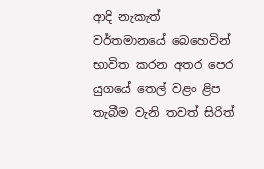ආදි නැකැත් වර්තමානයේ බෙහෙවින් භාවිත කරන අතර පෙර යුගයේ තෙල් වළං ළිප තැබීම වැනි තවත් සිරිත්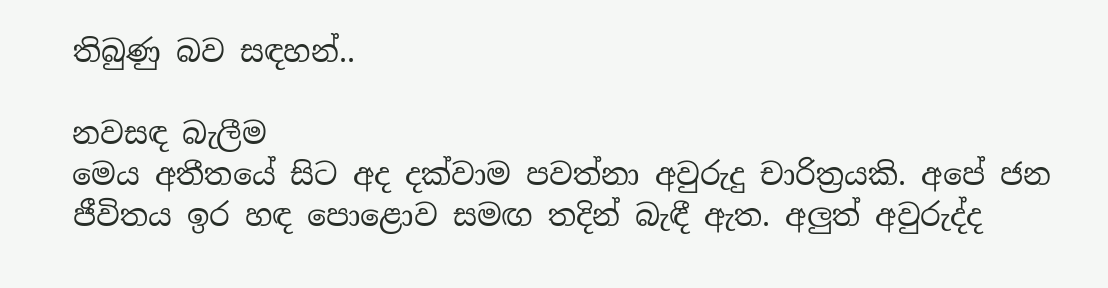තිබුණු බව සඳහන්..

නවසඳ බැලීම
මෙය අතීතයේ සිට අද දක්වාම පවත්නා අවුරුදු චාරිත්‍රයකි. අපේ ජන ජීවිතය ඉර හඳ පොළොව සමඟ තදින් බැඳී ඇත. අලුත් අවුරුද්ද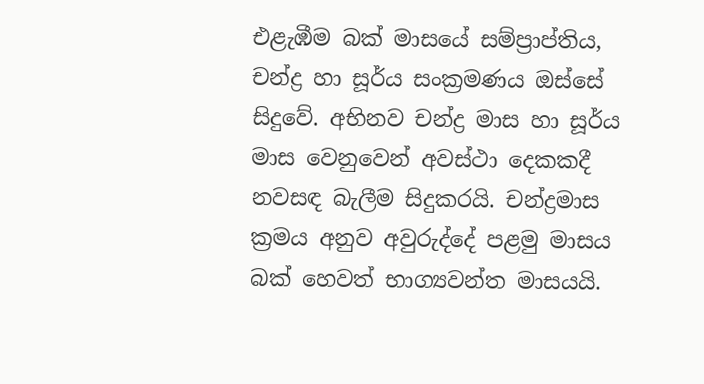එළැඹීම බක් මාසයේ සම්ප්‍රාප්තිය, චන්ද්‍ර හා සූර්ය සංක්‍රමණය ඔස්සේ සිදුවේ. අභිනව චන්ද්‍ර මාස හා සූර්ය මාස වෙනුවෙන් අවස්ථා දෙකකදී නවසඳ බැලීම සිදුකරයි. චන්ද්‍රමාස ක්‍රමය අනුව අවුරුද්දේ පළමු මාසය බක්‌ හෙවත් භාග්‍යවන්ත මාසයයි.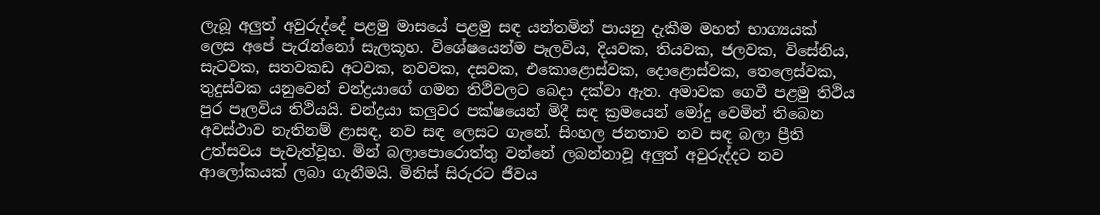ලැබූ අලුත් අවුරුද්දේ පළමු මාසයේ පළමු සඳ යන්තමින් පායනු දැකීම මහත් භාග්‍යයක්‌ ලෙස අපේ පැරැන්නෝ සැලකූහ. විශේෂයෙන්ම පෑලවිය, දියවක, තියවක, ජලවක, විසේනිය, සැටවක, සතවකඩ අටවක, නවවක, දසවක, එකොළොස්වක, දොළොස්වක, තෙලෙස්වක, තුදුස්වක යනුවෙන් චන්ද්‍රයාගේ ගමන තිථිවලට බෙදා දක්වා ඇත. අමාවක ගෙවී පළමු තිථිය පුර පෑලවිය තිථියයි. චන්ද්‍රයා කලුවර පක්ෂයෙන් මිදී සඳ ක්‍රමයෙන් මෝදු වෙමින් තිබෙන අවස්ථාව නැතිනම් ළාසඳ, නව සඳ ලෙසට ගැනේ. සිංහල ජනතාව නව සඳ බලා ප්‍රීති උත්සවය පැවැත්වූහ. මින් බලාපොරොත්තු වන්නේ ලබන්නාවූ අලුත් අවුරුද්දට නව ආලෝකයක් ලබා ගැනීමයි. මිනිස් සිරුරට ජීවය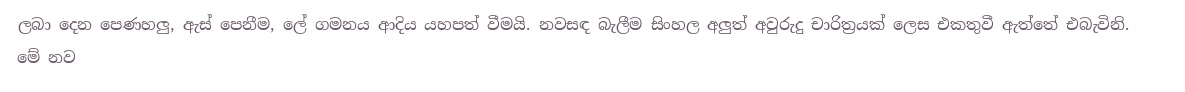ලබා දෙන පෙණහලු, ඇස් පෙනීම, ලේ ගමනය ආදිය යහපත් වීමයි. නවසඳ බැලීම සිංහල අලුත් අවුරුදු චාරිත්‍රයක්‌ ලෙස එකතුවී ඇත්තේ එබැවිනි. මේ නව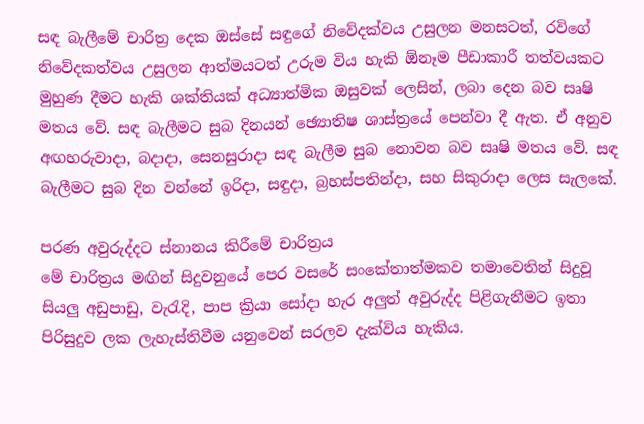සඳ බැලීමේ චාරිත්‍ර දෙක ඔස්සේ සඳුගේ නිවේදක්වය උසුලන මනසටත්, රවිගේ නිවේදකත්වය උසුලන ආත්මයටත් උරුම විය හැකි ඕනෑම පීඩාකාරී තත්වයකට මුහුණ දීමට හැකි ශක්තියක් අධ්‍යාත්මික ඔසුවක් ලෙසින්, ලබා දෙන බව සෘෂි මතය වේ. සඳ බැලීමට සුබ දිනයන් ඡ්‍යොතිෂ ශාස්ත්‍රයේ පෙන්වා දී ඇත. ඒ අනුව අඟහරුවාදා, බදාදා, සෙනසුරාදා සඳ බැලීම සුබ නොවන බව සෘෂි මතය වේ. සඳ බැලීමට සුබ දින වන්නේ ඉරිදා, සඳුදා, බ්‍රහස්පතින්දා, සහ සිකුරාදා ලෙස සැලකේ.

පරණ අවුරුද්දට ස්නානය කිරීමේ චාරිත්‍රය
මේ චාරිත්‍රය මඟින් සිදුවනුයේ පෙර වසරේ සංකේතාත්මකව තමාවෙතින් සිදුවූ සියලු අඩුපාඩු, වැරැදි, පාප ක්‍රියා සෝදා හැර අලුත් අවුරුද්ද පිළිගැනීමට ඉතා පිරිසුදුව ලක ලැහැස්තිවීම යනුවෙන් සරලව දැක්විය හැකිය.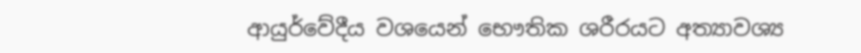ආයුර්වේදීය වශයෙන් භෞතික ශරීරයට අත්‍යාවශ්‍ය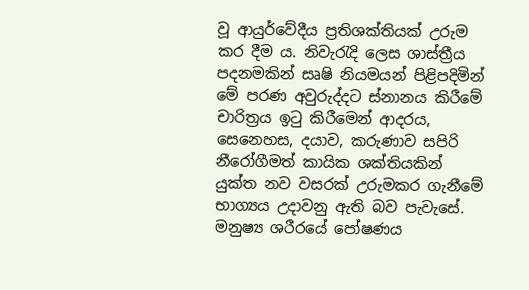වූ ආයුර්වේදීය ප්‍රතිශක්තියක් උරුම කර දීම ය. නිවැරැදි ලෙස ශාස්ත්‍රීය පදනමකින් සෘෂි නියමයන් පිළිපදිමින් මේ පරණ අවුරුද්දට ස්නානය කිරීමේ චාරිත්‍රය ඉටු කිරීමෙන් ආදරය, සෙනෙහස, දයාව, කරුණාව සපිරි නීරෝගීමත් කායික ශක්තියකින් යුක්ත නව වසරක් උරුමකර ගැනීමේ භාග්‍යය උදාවනු ඇති බව පැවැසේ. මනුෂ්‍ය ශරීරයේ පෝෂණය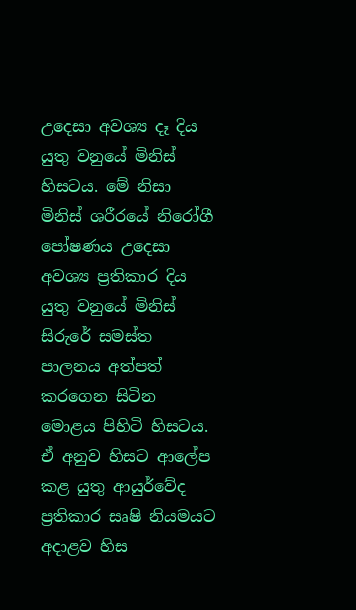උදෙසා අවශ්‍ය දෑ දිය යුතු වනුයේ මිනිස් හිසටය. මේ නිසා මිනිස් ශරීරයේ නිරෝගී පෝෂණය උදෙසා අවශ්‍ය ප්‍රතිකාර දිය යුතු වනුයේ මිනිස් සිරුරේ සමස්ත පාලනය අත්පත් කරගෙන සිටින මොළය පිහිටි හිසටය. ඒ අනුව හිසට ආලේප කළ යුතු ආයුර්වේද ප්‍රතිකාර සෘෂි නියමයට අදාළව හිස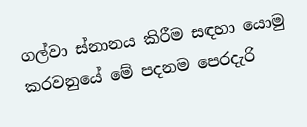ගල්වා ස්නානය කිරීම සඳහා යොමු කරවනුයේ මේ පදනම පෙරදැරි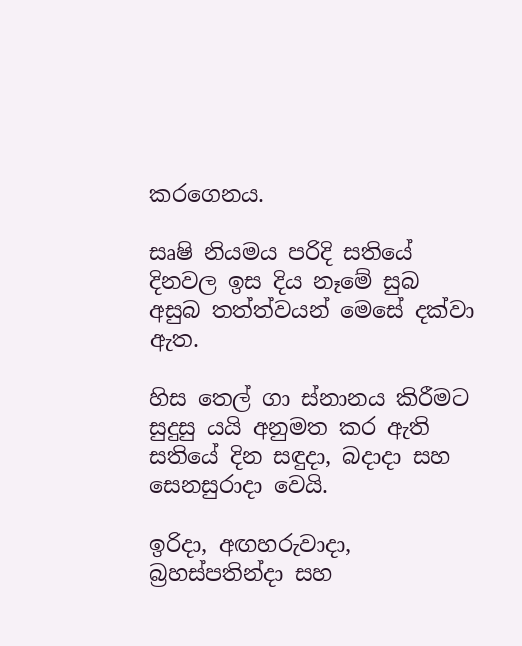කරගෙනය.

සෘෂි නියමය පරිදි සතියේ දිනවල ඉස දිය නෑමේ සුබ අසුබ තත්ත්වයන් මෙසේ දක්වා ඇත.

හිස තෙල් ගා ස්නානය කිරීමට සුදුසු යයි අනුමත කර ඇති සතියේ දින සඳුදා, බදාදා සහ සෙනසුරාදා වෙයි.

ඉරිදා, අඟහරුවාදා, බ්‍රහස්පතින්දා සහ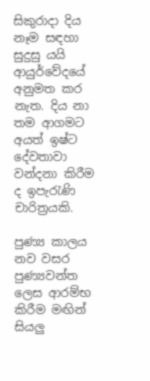සිකුරාදා දිය නෑම සඳහා සුදුසු යයි ආයුර්වේදයේ අනුමත කර නැත. දිය නා තම ආගමට අයත් ඉෂ්ට දේවතාවා වන්දනා කිරීම ද ඉපැරැණි චාරිත්‍රයකි.

පුණ්‍ය කාලය
නව වසර පුණ්‍යවන්ත ලෙස ආරම්භ කිරීම මඟින් සියලු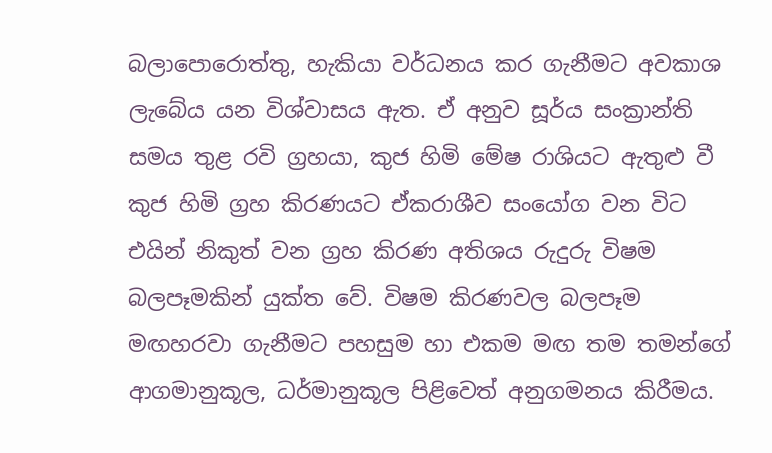බලාපොරොත්තු, හැකියා වර්ධනය කර ගැනීමට අවකාශ ලැබේය යන විශ්වාසය ඇත. ඒ අනුව සූර්ය සංක්‍රාන්ති සමය තුළ රවි ග්‍රහයා, කුජ හිමි මේෂ රාශියට ඇතුළු වී කුජ හිමි ග්‍රහ කිරණයට ඒකරාශීව සංයෝග වන විට එයින් නිකුත් වන ග්‍රහ කිරණ අතිශය රුදුරු විෂම බලපෑමකින් යුක්ත වේ. විෂම කිරණවල බලපෑම මඟහරවා ගැනීමට පහසුම හා එකම මඟ තම තමන්ගේ ආගමානුකූල, ධර්මානුකූල පිළිවෙත් අනුගමනය කිරීමය.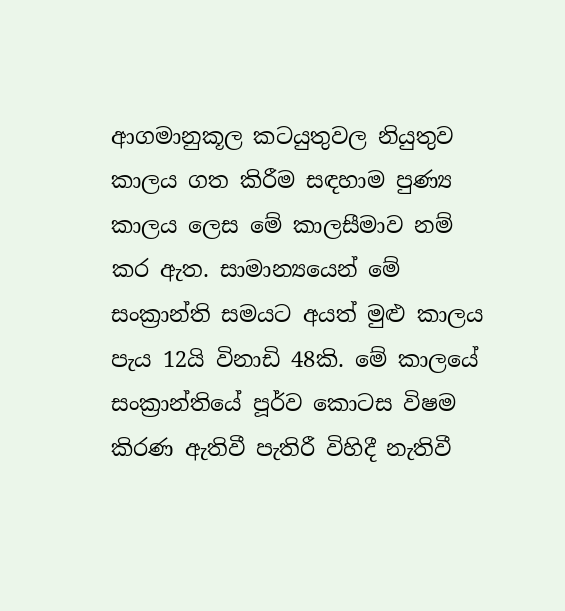ආගමානුකූල කටයුතුවල නියුතුව කාලය ගත කිරීම සඳහාම පුණ්‍ය කාලය ලෙස මේ කාලසීමාව නම් කර ඇත. සාමාන්‍යයෙන් මේ සංක්‍රාන්ති සමයට අයත් මුළු කාලය පැය 12යි විනාඩි 48කි. මේ කාලයේ සංක්‍රාන්තියේ පූර්ව කොටස විෂම කිරණ ඇතිවී පැතිරී විහිදී නැතිවී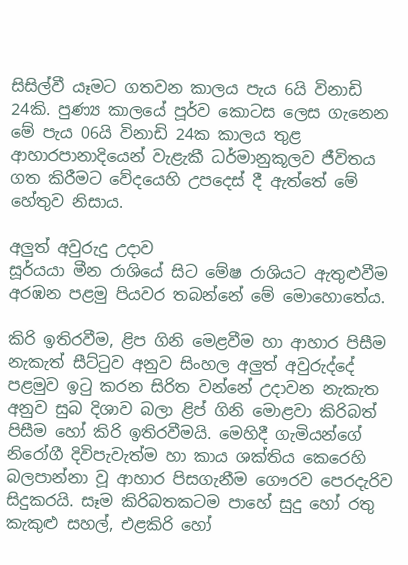සිසිල්වී යෑමට ගතවන කාලය පැය 6යි විනාඩි 24කි. පුණ්‍ය කාලයේ පූර්ව කොටස ලෙස ගැනෙන මේ පැය 06යි විනාඩි 24ක කාලය තුළ ආහාරපානාදියෙන් වැළැකී ධර්මානුකූලව ජීවිතය ගත කිරීමට වේදයෙහි උපදෙස් දී ඇත්තේ මේ හේතුව නිසාය.

අලුත් අවුරුදු උදාව
සූර්යයා මීන රාශියේ සිට මේෂ රාශියට ඇතුළුවීම අරඹන පළමු පියවර තබන්නේ මේ මොහොතේය.

කිරි ඉතිරවීම, ළිප ගිනි මෙළවීම හා ආහාර පිසීම
නැකැත් සීට්‌ටුව අනුව සිංහල අලුත් අවුරුද්දේ පළමුව ඉටු කරන සිරිත වන්නේ උදාවන නැකැත අනුව සුබ දිශාව බලා ළිප් ගිනි මොළවා කිරිබත් පිසීම හෝ කිරි ඉතිරවීමයි. මෙහිදී ගැමියන්ගේ නිරෝගී දිවිපැවැත්ම හා කාය ශක්‌තිය කෙරෙහි බලපාන්නා වූ ආහාර පිසගැනීම ගෞරව පෙරදැරිව සිදුකරයි. සෑම කිරිබතකටම පාහේ සුදු හෝ රතු කැකුළු සහල්, එළකිරි හෝ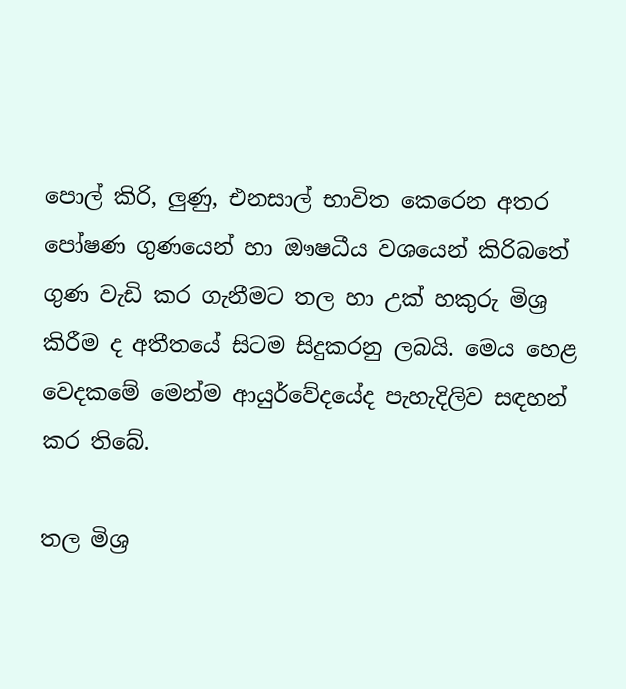පොල් කිරි, ලුණු, එනසාල් භාවිත කෙරෙන අතර පෝෂණ ගුණයෙන් හා ඖෂධීය වශයෙන් කිරිබතේ ගුණ වැඩි කර ගැනීමට තල හා උක් හකුරු මිශ්‍ර කිරීම ද අතීතයේ සිටම සිදුකරනු ලබයි. මෙය හෙළ වෙදකමේ මෙන්ම ආයුර්වේදයේද පැහැදිලිව සඳහන් කර තිබේ.

තල මිශ්‍ර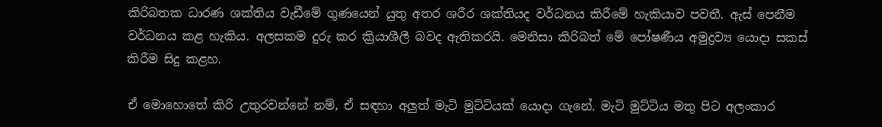කිරිබතක ධාරණ ශක්තිය වැඩීමේ ගුණයෙන් යුතු අතර ශරීර ශක්තියද වර්ධනය කිරීමේ හැකියාව පවතී. ඇස් පෙනීම වර්ධනය කළ හැකිය. අලසකම දුරු කර ක්‍රියාශීලී බවද ඇතිකරයි. මෙනිසා කිරිබත් මේ පෝෂණීය අමුද්‍රව්‍ය යොදා සකස් කිරීම සිදු කළහ.

ඒ මොහොතේ කිරි උතුරවන්නේ නම්, ඒ සඳහා අලුත් මැටි මුට්ටියක් යොදා ගැනේ. මැටි මුට්ටිය මතු පිට අලංකාර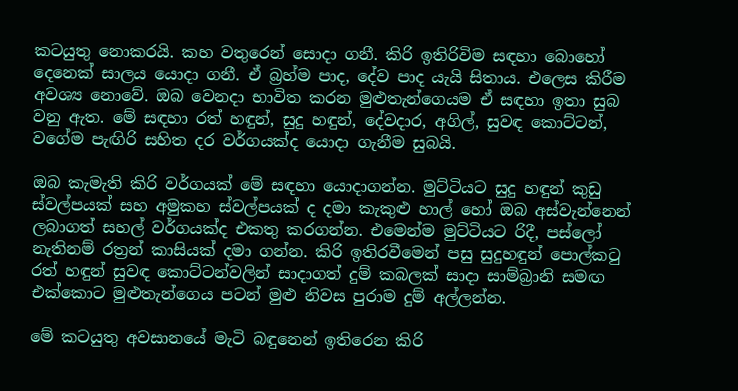කටයුතු නොකරයි. කහ වතුරෙන් සොදා ගනී. කිරි ඉතිරිවිම සඳහා බොහෝ දෙනෙක් සාලය යොදා ගනී. ඒ බ්‍රහ්ම පාද, දේව පාද යැයි සිතාය. එලෙස කිරීම අවශ්‍ය නොවේ. ඔබ වෙනදා භාවිත කරන මුළුතැන්ගෙයම ඒ සඳහා ඉතා සුබ වනු ඇත. මේ සඳහා රත් හඳුන්, සුදු හඳුන්, දේවදාර, අගිල්, සුවඳ කොට්ටන්, වගේම පැඟිරි සහිත දර වර්ගයක්ද යොදා ගැනීම සුබයි.

ඔබ කැමැති කිරි වර්ගයක් මේ සඳහා යොදාගන්න. මුට්ටියට සුදු හඳුන් කුඩු ස්වල්පයක් සහ අමුකහ ස්වල්පයක් ද දමා කැකුළු හාල් හෝ ඔබ අස්වැන්නෙන් ලබාගත් සහල් වර්ගයක්ද එකතු කරගන්න. එමෙන්ම මුට්ටියට රිදී, පස්ලෝ නැතිනම් රත්‍රන් කාසියක් දමා ගන්න. කිරි ඉතිරවීමෙන් පසු සුදුහඳුන් පොල්කටු රත් හඳුන් සුවඳ කොට්ටන්වලින් සාදාගත් දුම් කබලක් සාදා සාම්බ්‍රානි සමඟ එක්කොට මුළුතැන්ගෙය පටන් මුළු නිවස පුරාම දුම් අල්ලන්න.

මේ කටයුතු අවසානයේ මැටි බඳුනෙන් ඉතිරෙන කිරි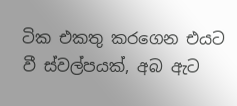ටික එකතු කරගෙන එයට වී ස්වල්පයක්, අබ ඇට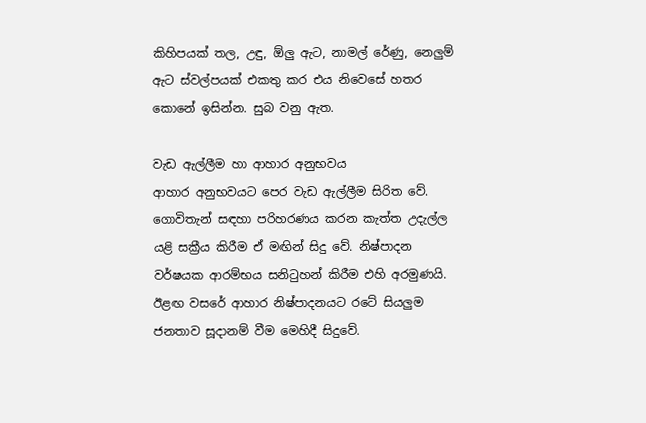කිහිපයක් තල, උඳු, ඕලු ඇට, නාමල් රේණු, නෙලුම් ඇට ස්වල්පයක් එකතු කර එය නිවෙසේ හතර කොනේ ඉසින්න. සුබ වනු ඇත.

වැඩ ඇල්ලීම හා ආහාර අනුභවය
ආහාර අනුභවයට පෙර වැඩ ඇල්ලීම සිරිත වේ. ගොවිතැන් සඳහා පරිහරණය කරන කැත්ත උදැල්ල යළි සක්‍රීය කිරීම ඒ මඟින් සිදු වේ. නිෂ්පාදන වර්ෂයක ආරම්භය සනිටුහන් කිරීම එහි අරමුණයි. ඊළඟ වසරේ ආහාර නිෂ්පාදනයට රටේ සියලුම ජනතාව සූදානම් වීම මෙහිදී සිදුවේ.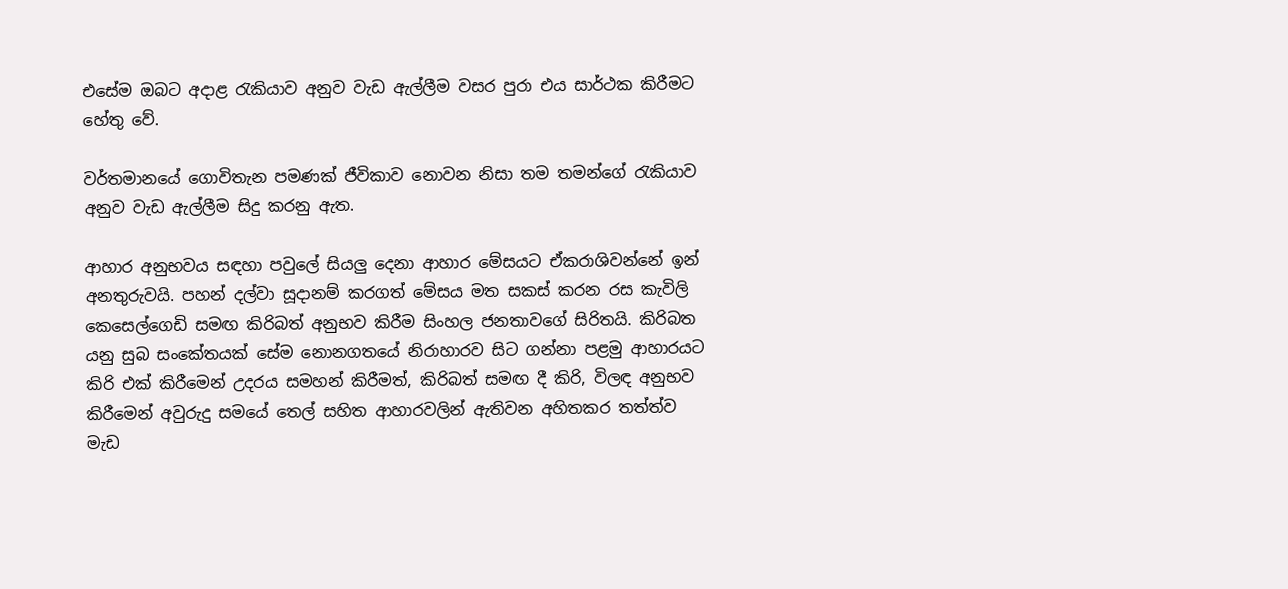එසේම ඔබට අදාළ රැකියාව අනුව වැඩ ඇල්ලීම වසර පුරා එය සාර්ථක කිරීමට හේතු වේ.

වර්තමානයේ ගොවිතැන පමණක් ජීවිකාව නොවන නිසා තම තමන්ගේ රැකියාව අනුව වැඩ ඇල්ලීම සිදු කරනු ඇත.

ආහාර අනුභවය සඳහා පවුලේ සියලු දෙනා ආහාර මේසයට ඒකරාශිවන්නේ ඉන් අනතුරුවයි. පහන් දල්වා සූදානම් කරගත් මේසය මත සකස් කරන රස කැවිලි කෙසෙල්ගෙඩි සමඟ කිරිබත් අනුභව කිරීම සිංහල ජනතාවගේ සිරිතයි. කිරිබත යනු සුබ සංකේතයක් සේම නොනගතයේ නිරාහාරව සිට ගන්නා පළමු ආහාරයට කිරි එක් කිරීමෙන් උදරය සමහන් කිරීමත්, කිරිබත් සමඟ දී කිරි, විලඳ අනුභව කිරීමෙන් අවුරුදු සමයේ තෙල් සහිත ආහාරවලින් ඇතිවන අහිතකර තත්ත්ව මැඩ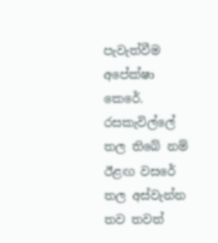පැවැත්වීම අපේක්ෂා කෙරේ. රසකැවිල්ලේ තල තිබේ නම් ඊළඟ වසරේ තල අස්වැන්න තව තවත්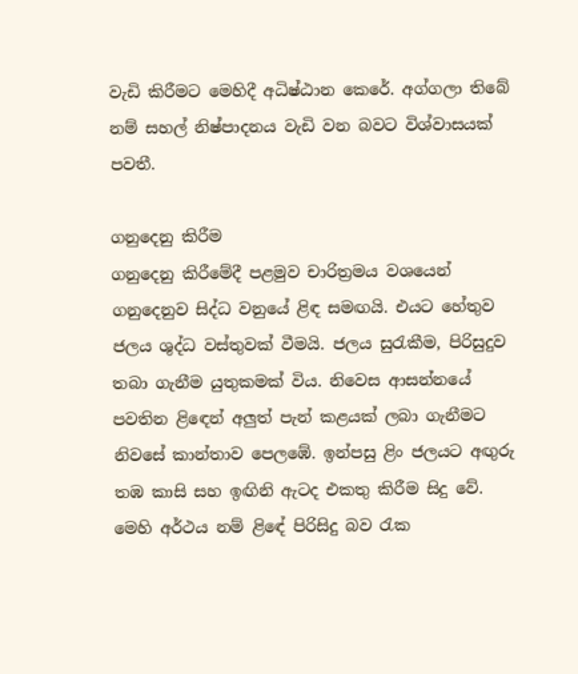වැඩි කිරීමට මෙහිදී අධිෂ්ඨාන කෙරේ. අග්ගලා තිබේ නම් සහල් නිෂ්පාදනය වැඩි වන බවට විශ්වාසයක් පවතී.

ගනුදෙනු කිරීම
ගනුදෙනු කිරීමේදී පළමුව චාරිත්‍රමය වශයෙන් ගනුදෙනුව සිද්ධ වනුයේ ළිඳ සමඟයි. එයට හේතුව ජලය ශුද්ධ වස්තුවක් වීමයි. ජලය සුරැකීම, පිරිසුදුව තබා ගැනීම යුතුකමක් විය. නිවෙස ආසන්නයේ පවතින ළිඳෙන් අලුත් පැන් කළයක් ලබා ගැනීමට නිවසේ කාන්තාව පෙලඹේ. ඉන්පසු ළිං ජලයට අඟුරු තඹ කාසි සහ ඉඟිනි ඇටද එකතු කිරීම සිදු වේ. මෙහි අර්ථය නම් ළිඳේ පිරිසිදු බව රැක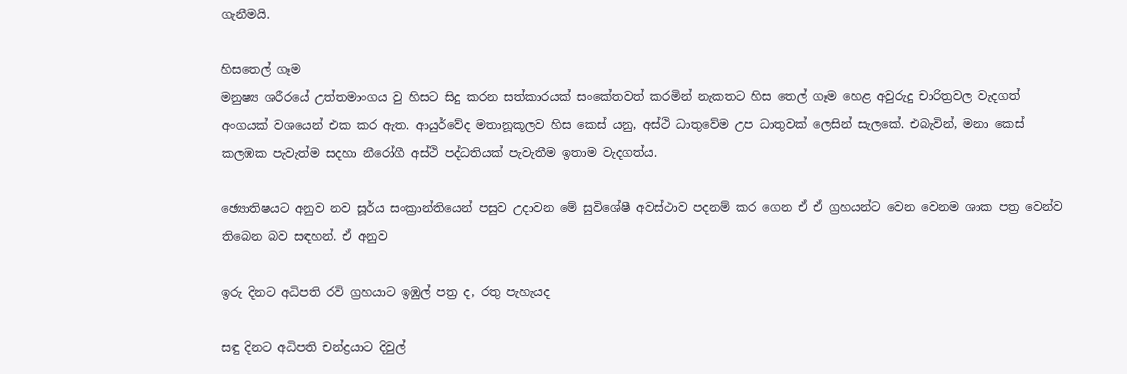ගැනීමයි.

හිසතෙල් ගෑම
මනුෂ්‍ය ශරීරයේ උත්තමාංගය වු හිසට සිදු කරන සත්කාරයක් සංකේතවත් කරමින් නැකතට හිස තෙල් ගෑම හෙළ අවුරුදු චාරිත්‍රවල වැදගත් අංගයක් වශයෙන් එක කර ඇත. ආයුර්වේද මතානූකූලව හිස කෙස් යනු, අස්ථි ධාතුවේම උප ධාතුවක් ලෙසින් සැලකේ. එබැවින්, මනා කෙස් කලඹක පැවැත්ම සදහා නීරෝගී අස්ථි පද්ධතියක් පැවැතීම ඉතාම වැදගත්ය.

ඡ්‍යොතිෂයට අනුව නව සූර්ය සංක්‍රාන්තියෙන් පසුව උදාවන මේ සුවිශේෂී අවස්ථාව පදනම් කර ගෙන ඒ ඒ ග්‍රහයන්ට වෙන වෙනම ශාක පත්‍ර වෙන්ව තිබෙන බව සඳහන්. ඒ අනුව

ඉරු දිනට අධිපති රවි ග්‍රහයාට ඉඹුල් පත්‍ර ද, රතු පැහැයද

සඳු දිනට අධිපති චන්ද්‍රයාට දිවුල්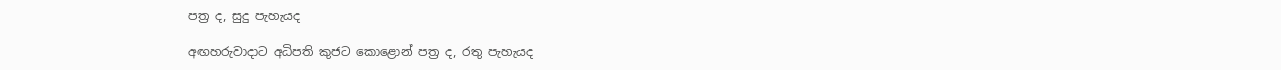පත්‍ර ද, සුදු පැහැයද

අඟහරුවාදාට අධිපති කුජට කොළොන් පත්‍ර ද, රතු පැහැයද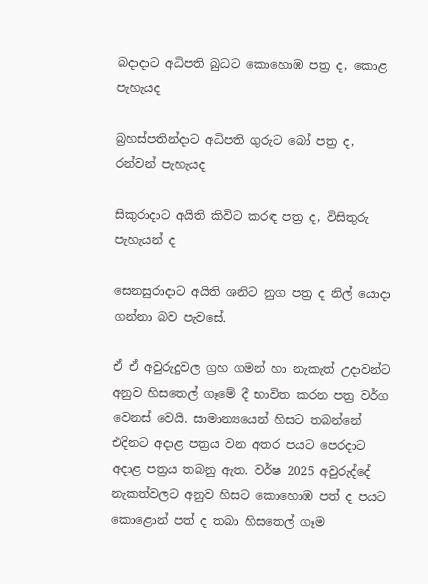බදාදාට අධිපති බුධට කොහොඹ පත්‍ර ද, කොළ පැහැයද

බ්‍රහස්පතින්දාට අධිපති ගුරුට බෝ පත්‍ර ද, රන්වන් පැහැයද

සිකුරාදාට අයිති කිවිට කරඳ පත්‍ර ද, විසිතුරු පැහැයන් ද

සෙනසුරාදාට අයිති ශනිට නුග පත්‍ර ද නිල් යොදා ගන්නා බව පැවසේ.

ඒ ඒ අවුරුදුවල ග්‍රහ ගමන් හා නැකැත් උදාවන්ට අනුව හිසතෙල් ගෑමේ දී භාවිත කරන පත්‍ර වර්ග වෙනස් වෙයි. සාමාන්‍යයෙන් හිසට තබන්නේ එදිනට අදාළ පත්‍රය වන අතර පයට පෙරදාට අදාළ පත්‍රය තබනු ඇත. වර්ෂ 2025 අවුරුද්දේ නැකත්වලට අනුව හිසට කොහොඹ පත් ද පයට කොළොන් පත් ද තබා හිසතෙල් ගෑම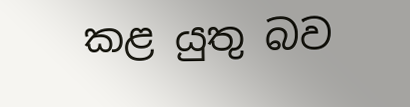කළ යුතු බව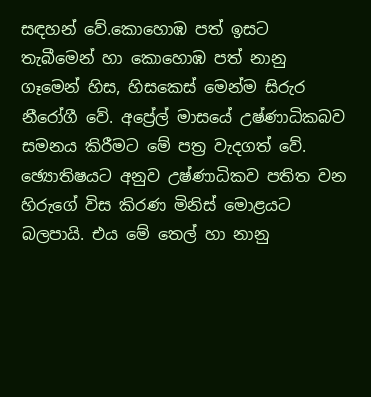සඳහන් වේ.කොහොඹ පත් ඉසට තැබීමෙන් හා කොහොඹ පත් නානු ගෑමෙන් හිස, හිසකෙස් මෙන්ම සිරුර නීරෝගී වේ. අප්‍රේල් මාසයේ උෂ්ණාධිකබව සමනය කිරීමට මේ පත්‍ර වැදගත් වේ. ඡ්‍යොතිෂයට අනුව උෂ්ණාධිකව පතිත වන හිරුගේ විස කිරණ මිනිස් මොළයට බලපායි. එය මේ තෙල් හා නානු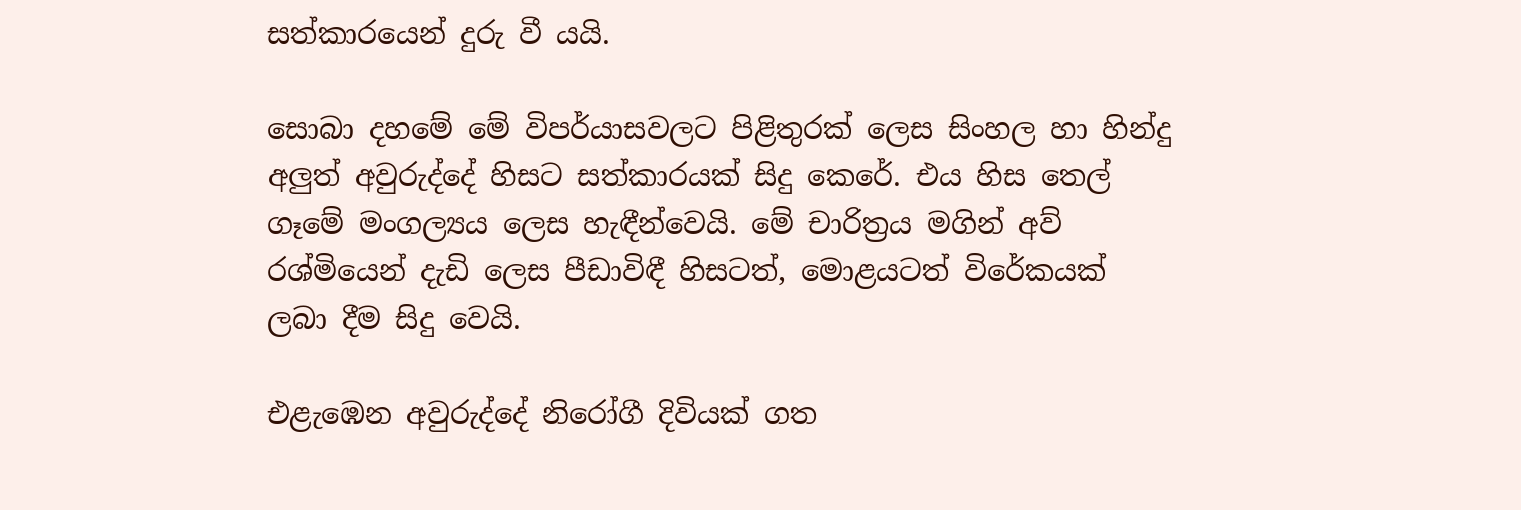සත්කාරයෙන් දුරු වී යයි.

සොබා දහමේ මේ විපර්යාසවලට පිළිතුරක් ලෙස සිංහල හා හින්දු අලුත් අවුරුද්දේ හිසට සත්කාරයක් සිදු කෙරේ. එය හිස තෙල් ගෑමේ මංගල්‍යය ලෙස හැඳීන්වෙයි. මේ චාරිත්‍රය මගින් අව් රශ්මියෙන් දැඩි ලෙස පීඩාවිඳී හිසටත්, මොළයටත් විරේකයක් ලබා දීම සිදු වෙයි.

එළැඹෙන අවුරුද්දේ නිරෝගී දිවියක් ගත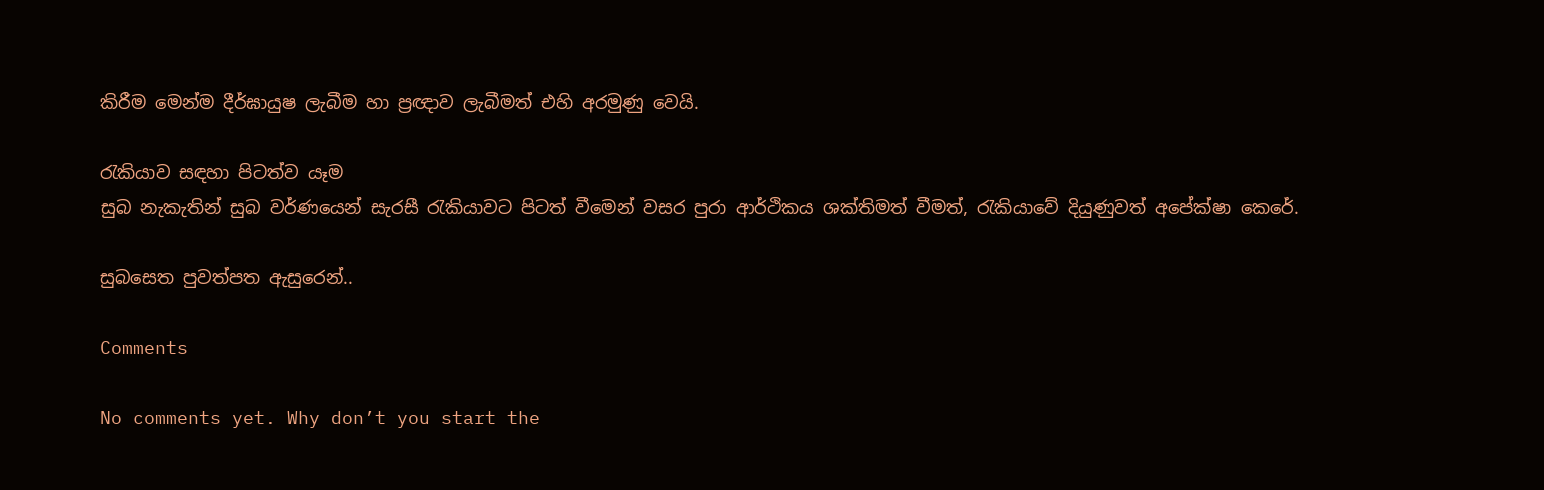කිරීම මෙන්ම දීර්ඝායුෂ ලැබීම හා ප්‍රඥාව ලැබීමත් එහි අරමුණු වෙයි.

රැකියාව සඳහා පිටත්ව යෑම
සුබ නැකැතින් සුබ වර්ණයෙන් සැරසී රැකියාවට පිටත් වීමෙන් වසර පුරා ආර්ථිකය ශක්තිමත් වීමත්, රැකියාවේ දියුණුවත් අපේක්ෂා කෙරේ.

සුබසෙත පුවත්පත ඇසුරෙන්..

Comments

No comments yet. Why don’t you start the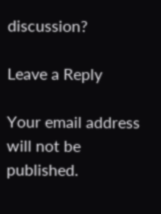discussion?

Leave a Reply

Your email address will not be published.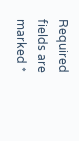Required fields are marked *